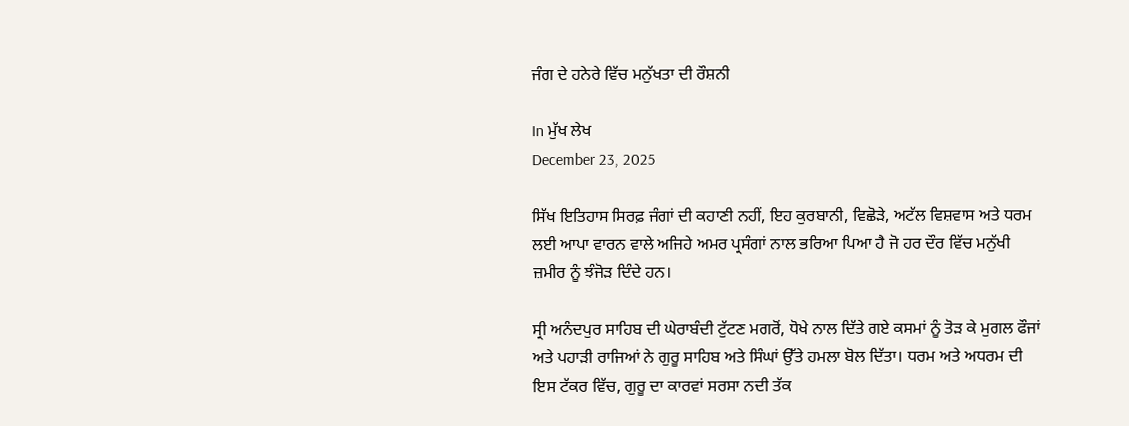ਜੰਗ ਦੇ ਹਨੇਰੇ ਵਿੱਚ ਮਨੁੱਖਤਾ ਦੀ ਰੌਸ਼ਨੀ

In ਮੁੱਖ ਲੇਖ
December 23, 2025

ਸਿੱਖ ਇਤਿਹਾਸ ਸਿਰਫ਼ ਜੰਗਾਂ ਦੀ ਕਹਾਣੀ ਨਹੀਂ, ਇਹ ਕੁਰਬਾਨੀ, ਵਿਛੋੜੇ, ਅਟੱਲ ਵਿਸ਼ਵਾਸ ਅਤੇ ਧਰਮ ਲਈ ਆਪਾ ਵਾਰਨ ਵਾਲੇ ਅਜਿਹੇ ਅਮਰ ਪ੍ਰਸੰਗਾਂ ਨਾਲ ਭਰਿਆ ਪਿਆ ਹੈ ਜੋ ਹਰ ਦੌਰ ਵਿੱਚ ਮਨੁੱਖੀ ਜ਼ਮੀਰ ਨੂੰ ਝੰਜੋੜ ਦਿੰਦੇ ਹਨ।

ਸ੍ਰੀ ਅਨੰਦਪੁਰ ਸਾਹਿਬ ਦੀ ਘੇਰਾਬੰਦੀ ਟੁੱਟਣ ਮਗਰੋਂ, ਧੋਖੇ ਨਾਲ ਦਿੱਤੇ ਗਏ ਕਸਮਾਂ ਨੂੰ ਤੋੜ ਕੇ ਮੁਗਲ ਫੌਜਾਂ ਅਤੇ ਪਹਾੜੀ ਰਾਜਿਆਂ ਨੇ ਗੁਰੂ ਸਾਹਿਬ ਅਤੇ ਸਿੰਘਾਂ ਉੱਤੇ ਹਮਲਾ ਬੋਲ ਦਿੱਤਾ। ਧਰਮ ਅਤੇ ਅਧਰਮ ਦੀ ਇਸ ਟੱਕਰ ਵਿੱਚ, ਗੁਰੂ ਦਾ ਕਾਰਵਾਂ ਸਰਸਾ ਨਦੀ ਤੱਕ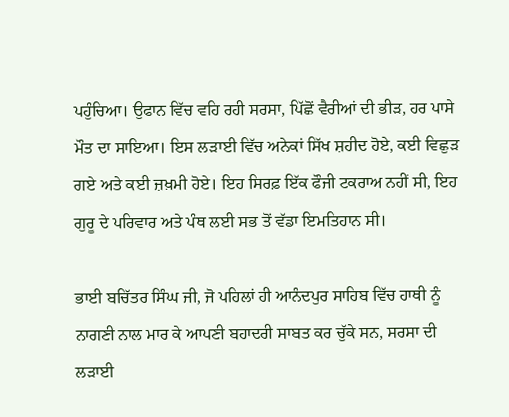ਪਹੁੰਚਿਆ। ਉਫਾਨ ਵਿੱਚ ਵਹਿ ਰਹੀ ਸਰਸਾ, ਪਿੱਛੋਂ ਵੈਰੀਆਂ ਦੀ ਭੀੜ, ਹਰ ਪਾਸੇ ਮੌਤ ਦਾ ਸਾਇਆ। ਇਸ ਲੜਾਈ ਵਿੱਚ ਅਨੇਕਾਂ ਸਿੱਖ ਸ਼ਹੀਦ ਹੋਏ, ਕਈ ਵਿਛੁੜ ਗਏ ਅਤੇ ਕਈ ਜ਼ਖ਼ਮੀ ਹੋਏ। ਇਹ ਸਿਰਫ਼ ਇੱਕ ਫੌਜੀ ਟਕਰਾਅ ਨਹੀਂ ਸੀ, ਇਹ ਗੁਰੂ ਦੇ ਪਰਿਵਾਰ ਅਤੇ ਪੰਥ ਲਈ ਸਭ ਤੋਂ ਵੱਡਾ ਇਮਤਿਹਾਨ ਸੀ।

ਭਾਈ ਬਚਿੱਤਰ ਸਿੰਘ ਜੀ, ਜੋ ਪਹਿਲਾਂ ਹੀ ਆਨੰਦਪੁਰ ਸਾਹਿਬ ਵਿੱਚ ਹਾਥੀ ਨੂੰ ਨਾਗਣੀ ਨਾਲ ਮਾਰ ਕੇ ਆਪਣੀ ਬਹਾਦਰੀ ਸਾਬਤ ਕਰ ਚੁੱਕੇ ਸਨ, ਸਰਸਾ ਦੀ ਲੜਾਈ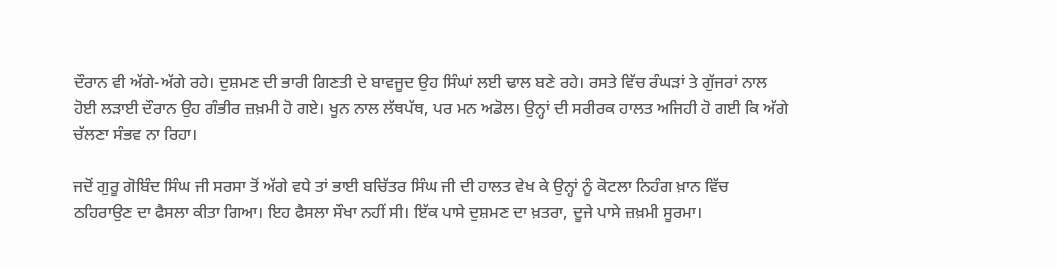ਦੌਰਾਨ ਵੀ ਅੱਗੇ-ਅੱਗੇ ਰਹੇ। ਦੁਸ਼ਮਣ ਦੀ ਭਾਰੀ ਗਿਣਤੀ ਦੇ ਬਾਵਜੂਦ ਉਹ ਸਿੰਘਾਂ ਲਈ ਢਾਲ ਬਣੇ ਰਹੇ। ਰਸਤੇ ਵਿੱਚ ਰੰਘੜਾਂ ਤੇ ਗੁੱਜਰਾਂ ਨਾਲ ਹੋਈ ਲੜਾਈ ਦੌਰਾਨ ਉਹ ਗੰਭੀਰ ਜ਼ਖ਼ਮੀ ਹੋ ਗਏ। ਖੂਨ ਨਾਲ ਲੱਥਪੱਥ, ਪਰ ਮਨ ਅਡੋਲ। ਉਨ੍ਹਾਂ ਦੀ ਸਰੀਰਕ ਹਾਲਤ ਅਜਿਹੀ ਹੋ ਗਈ ਕਿ ਅੱਗੇ ਚੱਲਣਾ ਸੰਭਵ ਨਾ ਰਿਹਾ।

ਜਦੋਂ ਗੁਰੂ ਗੋਬਿੰਦ ਸਿੰਘ ਜੀ ਸਰਸਾ ਤੋਂ ਅੱਗੇ ਵਧੇ ਤਾਂ ਭਾਈ ਬਚਿੱਤਰ ਸਿੰਘ ਜੀ ਦੀ ਹਾਲਤ ਵੇਖ ਕੇ ਉਨ੍ਹਾਂ ਨੂੰ ਕੋਟਲਾ ਨਿਹੰਗ ਖ਼ਾਨ ਵਿੱਚ ਠਹਿਰਾਉਣ ਦਾ ਫੈਸਲਾ ਕੀਤਾ ਗਿਆ। ਇਹ ਫੈਸਲਾ ਸੌਖਾ ਨਹੀਂ ਸੀ। ਇੱਕ ਪਾਸੇ ਦੁਸ਼ਮਣ ਦਾ ਖ਼ਤਰਾ, ਦੂਜੇ ਪਾਸੇ ਜ਼ਖ਼ਮੀ ਸੂਰਮਾ।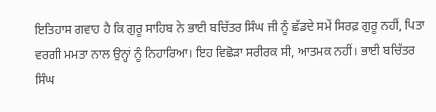ਇਤਿਹਾਸ ਗਵਾਹ ਹੈ ਕਿ ਗੁਰੂ ਸਾਹਿਬ ਨੇ ਭਾਈ ਬਚਿੱਤਰ ਸਿੰਘ ਜੀ ਨੂੰ ਛੱਡਦੇ ਸਮੇਂ ਸਿਰਫ਼ ਗੁਰੂ ਨਹੀਂ, ਪਿਤਾ ਵਰਗੀ ਮਮਤਾ ਨਾਲ ਉਨ੍ਹਾਂ ਨੂੰ ਨਿਹਾਰਿਆ। ਇਹ ਵਿਛੋੜਾ ਸਰੀਰਕ ਸੀ, ਆਤਮਕ ਨਹੀਂ। ਭਾਈ ਬਚਿੱਤਰ ਸਿੰਘ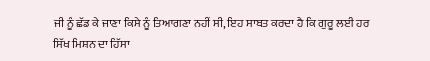ਜੀ ਨੂੰ ਛੱਡ ਕੇ ਜਾਣਾ ਕਿਸੇ ਨੂੰ ਤਿਆਗਣਾ ਨਹੀਂ ਸੀ, ਇਹ ਸਾਬਤ ਕਰਦਾ ਹੈ ਕਿ ਗੁਰੂ ਲਈ ਹਰ ਸਿੱਖ ਮਿਸ਼ਨ ਦਾ ਹਿੱਸਾ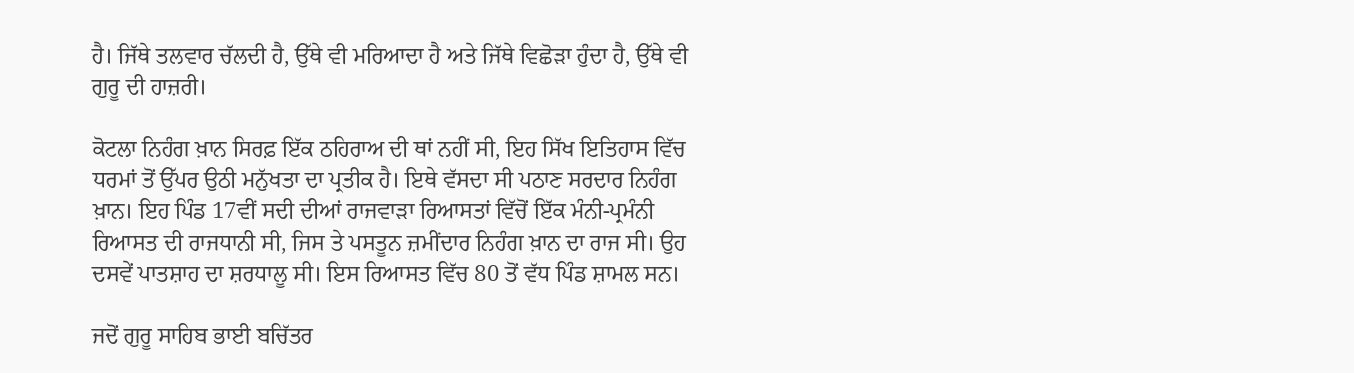ਹੈ। ਜਿੱਥੇ ਤਲਵਾਰ ਚੱਲਦੀ ਹੈ, ਉੱਥੇ ਵੀ ਮਰਿਆਦਾ ਹੈ ਅਤੇ ਜਿੱਥੇ ਵਿਛੋੜਾ ਹੁੰਦਾ ਹੈ, ਉੱਥੇ ਵੀ ਗੁਰੂ ਦੀ ਹਾਜ਼ਰੀ।

ਕੋਟਲਾ ਨਿਹੰਗ ਖ਼ਾਨ ਸਿਰਫ਼ ਇੱਕ ਠਹਿਰਾਅ ਦੀ ਥਾਂ ਨਹੀਂ ਸੀ, ਇਹ ਸਿੱਖ ਇਤਿਹਾਸ ਵਿੱਚ ਧਰਮਾਂ ਤੋਂ ਉੱਪਰ ਉਠੀ ਮਨੁੱਖਤਾ ਦਾ ਪ੍ਰਤੀਕ ਹੈ। ਇਥੇ ਵੱਸਦਾ ਸੀ ਪਠਾਣ ਸਰਦਾਰ ਨਿਹੰਗ ਖ਼ਾਨ। ਇਹ ਪਿੰਡ 17ਵੀਂ ਸਦੀ ਦੀਆਂ ਰਾਜਵਾੜਾ ਰਿਆਸਤਾਂ ਵਿੱਚੋਂ ਇੱਕ ਮੰਨੀ-ਪ੍ਰਮੰਨੀ ਰਿਆਸਤ ਦੀ ਰਾਜਧਾਨੀ ਸੀ, ਜਿਸ ਤੇ ਪਸਤੂਨ ਜ਼ਮੀਂਦਾਰ ਨਿਹੰਗ ਖ਼ਾਨ ਦਾ ਰਾਜ ਸੀ। ਉਹ ਦਸਵੇਂ ਪਾਤਸ਼ਾਹ ਦਾ ਸ਼ਰਧਾਲੂ ਸੀ। ਇਸ ਰਿਆਸਤ ਵਿੱਚ 80 ਤੋਂ ਵੱਧ ਪਿੰਡ ਸ਼ਾਮਲ ਸਨ।

ਜਦੋਂ ਗੁਰੂ ਸਾਹਿਬ ਭਾਈ ਬਚਿੱਤਰ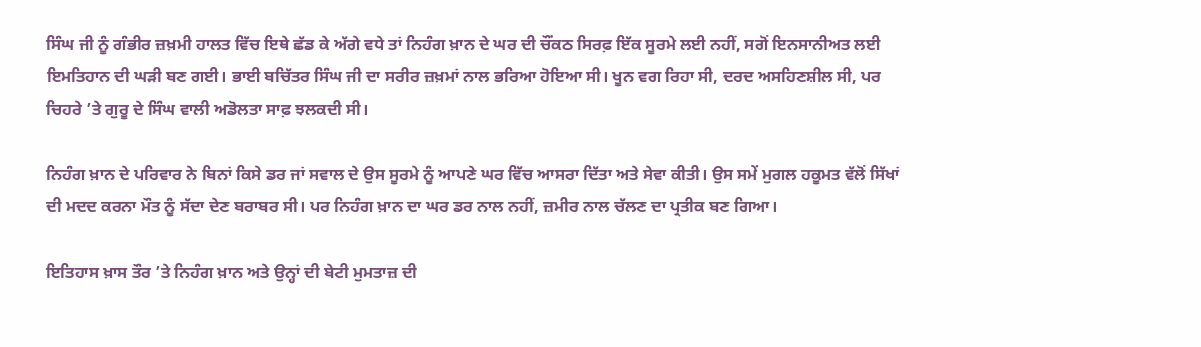ਸਿੰਘ ਜੀ ਨੂੰ ਗੰਭੀਰ ਜ਼ਖ਼ਮੀ ਹਾਲਤ ਵਿੱਚ ਇਥੇ ਛੱਡ ਕੇ ਅੱਗੇ ਵਧੇ ਤਾਂ ਨਿਹੰਗ ਖ਼ਾਨ ਦੇ ਘਰ ਦੀ ਚੌਂਕਠ ਸਿਰਫ਼ ਇੱਕ ਸੂਰਮੇ ਲਈ ਨਹੀਂ, ਸਗੋਂ ਇਨਸਾਨੀਅਤ ਲਈ ਇਮਤਿਹਾਨ ਦੀ ਘੜੀ ਬਣ ਗਈ। ਭਾਈ ਬਚਿੱਤਰ ਸਿੰਘ ਜੀ ਦਾ ਸਰੀਰ ਜ਼ਖ਼ਮਾਂ ਨਾਲ ਭਰਿਆ ਹੋਇਆ ਸੀ। ਖੂਨ ਵਗ ਰਿਹਾ ਸੀ, ਦਰਦ ਅਸਹਿਣਸ਼ੀਲ ਸੀ, ਪਰ ਚਿਹਰੇ ’ਤੇ ਗੁਰੂ ਦੇ ਸਿੰਘ ਵਾਲੀ ਅਡੋਲਤਾ ਸਾਫ਼ ਝਲਕਦੀ ਸੀ।

ਨਿਹੰਗ ਖ਼ਾਨ ਦੇ ਪਰਿਵਾਰ ਨੇ ਬਿਨਾਂ ਕਿਸੇ ਡਰ ਜਾਂ ਸਵਾਲ ਦੇ ਉਸ ਸੂਰਮੇ ਨੂੰ ਆਪਣੇ ਘਰ ਵਿੱਚ ਆਸਰਾ ਦਿੱਤਾ ਅਤੇ ਸੇਵਾ ਕੀਤੀ। ਉਸ ਸਮੇਂ ਮੁਗਲ ਹਕੂਮਤ ਵੱਲੋਂ ਸਿੱਖਾਂ ਦੀ ਮਦਦ ਕਰਨਾ ਮੌਤ ਨੂੰ ਸੱਦਾ ਦੇਣ ਬਰਾਬਰ ਸੀ। ਪਰ ਨਿਹੰਗ ਖ਼ਾਨ ਦਾ ਘਰ ਡਰ ਨਾਲ ਨਹੀਂ, ਜ਼ਮੀਰ ਨਾਲ ਚੱਲਣ ਦਾ ਪ੍ਰਤੀਕ ਬਣ ਗਿਆ।

ਇਤਿਹਾਸ ਖ਼ਾਸ ਤੌਰ ’ਤੇ ਨਿਹੰਗ ਖ਼ਾਨ ਅਤੇ ਉਨ੍ਹਾਂ ਦੀ ਬੇਟੀ ਮੁਮਤਾਜ਼ ਦੀ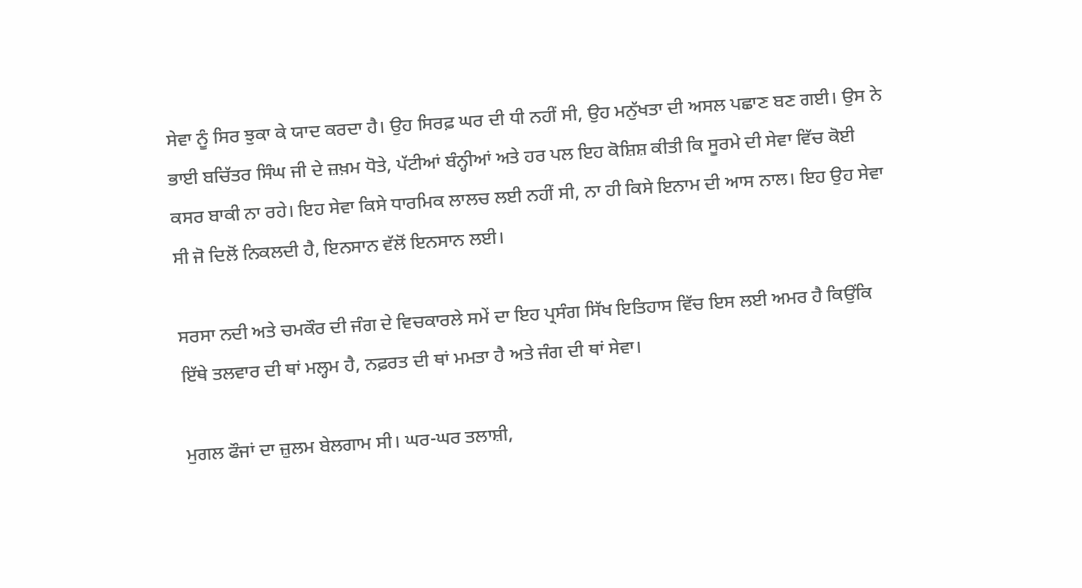ਸੇਵਾ ਨੂੰ ਸਿਰ ਝੁਕਾ ਕੇ ਯਾਦ ਕਰਦਾ ਹੈ। ਉਹ ਸਿਰਫ਼ ਘਰ ਦੀ ਧੀ ਨਹੀਂ ਸੀ, ਉਹ ਮਨੁੱਖਤਾ ਦੀ ਅਸਲ ਪਛਾਣ ਬਣ ਗਈ। ਉਸ ਨੇ ਭਾਈ ਬਚਿੱਤਰ ਸਿੰਘ ਜੀ ਦੇ ਜ਼ਖ਼ਮ ਧੋਤੇ, ਪੱਟੀਆਂ ਬੰਨ੍ਹੀਆਂ ਅਤੇ ਹਰ ਪਲ ਇਹ ਕੋਸ਼ਿਸ਼ ਕੀਤੀ ਕਿ ਸੂਰਮੇ ਦੀ ਸੇਵਾ ਵਿੱਚ ਕੋਈ ਕਸਰ ਬਾਕੀ ਨਾ ਰਹੇ। ਇਹ ਸੇਵਾ ਕਿਸੇ ਧਾਰਮਿਕ ਲਾਲਚ ਲਈ ਨਹੀਂ ਸੀ, ਨਾ ਹੀ ਕਿਸੇ ਇਨਾਮ ਦੀ ਆਸ ਨਾਲ। ਇਹ ਉਹ ਸੇਵਾ ਸੀ ਜੋ ਦਿਲੋਂ ਨਿਕਲਦੀ ਹੈ, ਇਨਸਾਨ ਵੱਲੋਂ ਇਨਸਾਨ ਲਈ।

ਸਰਸਾ ਨਦੀ ਅਤੇ ਚਮਕੌਰ ਦੀ ਜੰਗ ਦੇ ਵਿਚਕਾਰਲੇ ਸਮੇਂ ਦਾ ਇਹ ਪ੍ਰਸੰਗ ਸਿੱਖ ਇਤਿਹਾਸ ਵਿੱਚ ਇਸ ਲਈ ਅਮਰ ਹੈ ਕਿਉਂਕਿ ਇੱਥੇ ਤਲਵਾਰ ਦੀ ਥਾਂ ਮਲ੍ਹਮ ਹੈ, ਨਫ਼ਰਤ ਦੀ ਥਾਂ ਮਮਤਾ ਹੈ ਅਤੇ ਜੰਗ ਦੀ ਥਾਂ ਸੇਵਾ।

ਮੁਗਲ ਫੌਜਾਂ ਦਾ ਜ਼ੁਲਮ ਬੇਲਗਾਮ ਸੀ। ਘਰ-ਘਰ ਤਲਾਸ਼ੀ,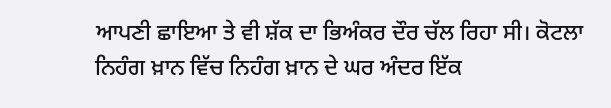ਆਪਣੀ ਛਾਇਆ ਤੇ ਵੀ ਸ਼ੱਕ ਦਾ ਭਿਅੰਕਰ ਦੌਰ ਚੱਲ ਰਿਹਾ ਸੀ। ਕੋਟਲਾ ਨਿਹੰਗ ਖ਼ਾਨ ਵਿੱਚ ਨਿਹੰਗ ਖ਼ਾਨ ਦੇ ਘਰ ਅੰਦਰ ਇੱਕ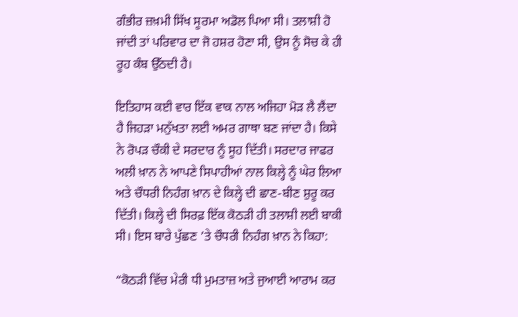ਗੰਭੀਰ ਜ਼ਖ਼ਮੀ ਸਿੱਖ ਸੂਰਮਾ ਅਡੋਲ ਪਿਆ ਸੀ। ਤਲਾਸ਼ੀ ਹੋ ਜਾਂਦੀ ਤਾਂ ਪਰਿਵਾਰ ਦਾ ਜੋ ਹਸ਼ਰ ਹੋਣਾ ਸੀ, ਉਸ ਨੂੰ ਸੋਚ ਕੇ ਹੀ ਰੂਹ ਕੰਬ ਉੱਠਦੀ ਹੈ।

ਇਤਿਹਾਸ ਕਈ ਵਾਰ ਇੱਕ ਵਾਕ ਨਾਲ ਅਜਿਹਾ ਮੋੜ ਲੈ ਲੈਂਦਾ ਹੈ ਜਿਹੜਾ ਮਨੁੱਖਤਾ ਲਈ ਅਮਰ ਗਾਥਾ ਬਣ ਜਾਂਦਾ ਹੈ। ਕਿਸੇ ਨੇ ਰੋਪੜ ਚੌਕੀ ਦੇ ਸਰਦਾਰ ਨੂੰ ਸੂਹ ਦਿੱਤੀ। ਸਰਦਾਰ ਜਾਫਰ ਅਲੀ ਖ਼ਾਨ ਨੇ ਆਪਣੇ ਸਿਪਾਹੀਆਂ ਨਾਲ ਕਿਲ੍ਹੇ ਨੂੰ ਘੇਰ ਲਿਆ ਅਤੇ ਚੌਧਰੀ ਨਿਹੰਗ ਖ਼ਾਨ ਦੇ ਕਿਲ੍ਹੇ ਦੀ ਛਾਣ-ਬੀਣ ਸ਼ੁਰੂ ਕਰ ਦਿੱਤੀ। ਕਿਲ੍ਹੇ ਦੀ ਸਿਰਫ਼ ਇੱਕ ਕੋਠੜੀ ਹੀ ਤਲਾਸ਼ੀ ਲਈ ਬਾਕੀ ਸੀ। ਇਸ ਬਾਰੇ ਪੁੱਛਣ ’ਤੇ ਚੌਧਰੀ ਨਿਹੰਗ ਖ਼ਾਨ ਨੇ ਕਿਹਾ:

“ਕੋਠੜੀ ਵਿੱਚ ਮੇਰੀ ਧੀ ਮੁਮਤਾਜ਼ ਅਤੇ ਜੁਆਈ ਆਰਾਮ ਕਰ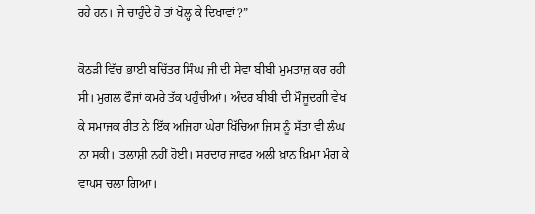ਰਹੇ ਹਨ। ਜੇ ਚਾਹੁੰਦੇ ਹੋ ਤਾਂ ਖੋਲ੍ਹ ਕੇ ਦਿਖਾਵਾਂ?”

ਕੋਠੜੀ ਵਿੱਚ ਭਾਈ ਬਚਿੱਤਰ ਸਿੰਘ ਜੀ ਦੀ ਸੇਵਾ ਬੀਬੀ ਮੁਮਤਾਜ਼ ਕਰ ਰਹੀ ਸੀ। ਮੁਗਲ ਫੌਜਾਂ ਕਮਰੇ ਤੱਕ ਪਹੁੰਚੀਆਂ। ਅੰਦਰ ਬੀਬੀ ਦੀ ਮੌਜੂਦਗੀ ਵੇਖ ਕੇ ਸਮਾਜਕ ਰੀਤ ਨੇ ਇੱਕ ਅਜਿਹਾ ਘੇਰਾ ਖਿੱਚਿਆ ਜਿਸ ਨੂੰ ਸੱਤਾ ਵੀ ਲੰਘ ਨਾ ਸਕੀ। ਤਲਾਸ਼ੀ ਨਹੀਂ ਹੋਈ। ਸਰਦਾਰ ਜਾਫਰ ਅਲੀ ਖ਼ਾਨ ਖ਼ਿਮਾ ਮੰਗ ਕੇ ਵਾਪਸ ਚਲਾ ਗਿਆ।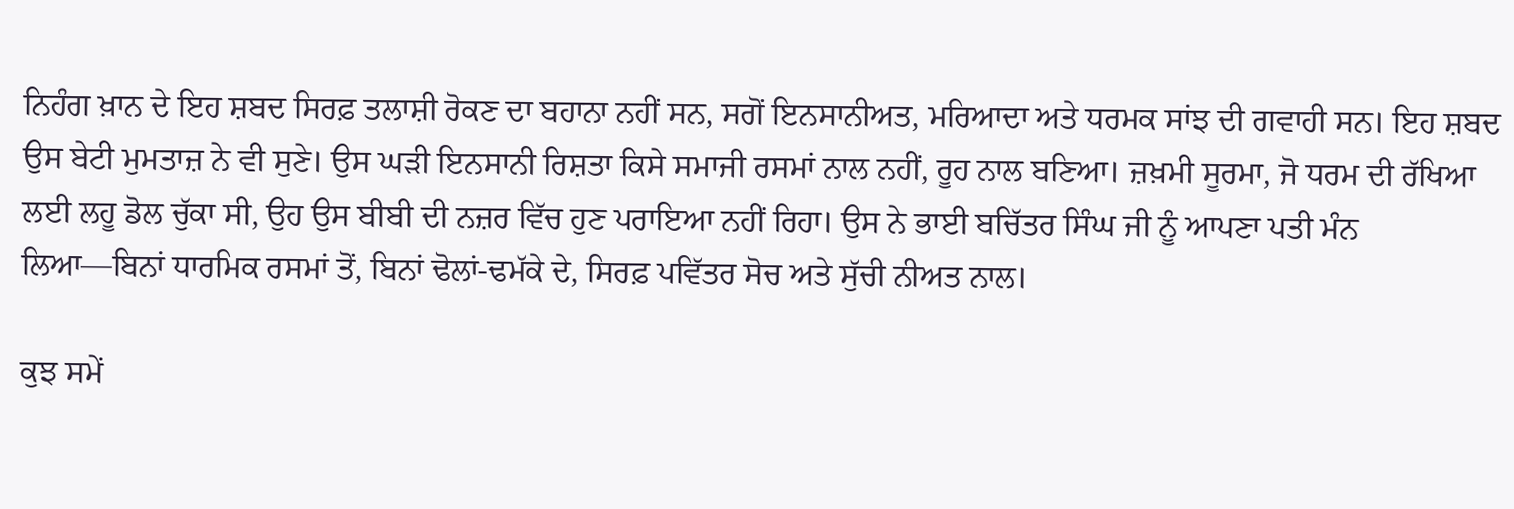ਨਿਹੰਗ ਖ਼ਾਨ ਦੇ ਇਹ ਸ਼ਬਦ ਸਿਰਫ਼ ਤਲਾਸ਼ੀ ਰੋਕਣ ਦਾ ਬਹਾਨਾ ਨਹੀਂ ਸਨ, ਸਗੋਂ ਇਨਸਾਨੀਅਤ, ਮਰਿਆਦਾ ਅਤੇ ਧਰਮਕ ਸਾਂਝ ਦੀ ਗਵਾਹੀ ਸਨ। ਇਹ ਸ਼ਬਦ ਉਸ ਬੇਟੀ ਮੁਮਤਾਜ਼ ਨੇ ਵੀ ਸੁਣੇ। ਉਸ ਘੜੀ ਇਨਸਾਨੀ ਰਿਸ਼ਤਾ ਕਿਸੇ ਸਮਾਜੀ ਰਸਮਾਂ ਨਾਲ ਨਹੀਂ, ਰੂਹ ਨਾਲ ਬਣਿਆ। ਜ਼ਖ਼ਮੀ ਸੂਰਮਾ, ਜੋ ਧਰਮ ਦੀ ਰੱਖਿਆ ਲਈ ਲਹੂ ਡੋਲ ਚੁੱਕਾ ਸੀ, ਉਹ ਉਸ ਬੀਬੀ ਦੀ ਨਜ਼ਰ ਵਿੱਚ ਹੁਣ ਪਰਾਇਆ ਨਹੀਂ ਰਿਹਾ। ਉਸ ਨੇ ਭਾਈ ਬਚਿੱਤਰ ਸਿੰਘ ਜੀ ਨੂੰ ਆਪਣਾ ਪਤੀ ਮੰਨ ਲਿਆ—ਬਿਨਾਂ ਧਾਰਮਿਕ ਰਸਮਾਂ ਤੋਂ, ਬਿਨਾਂ ਢੋਲਾਂ-ਢਮੱਕੇ ਦੇ, ਸਿਰਫ਼ ਪਵਿੱਤਰ ਸੋਚ ਅਤੇ ਸੁੱਚੀ ਨੀਅਤ ਨਾਲ।

ਕੁਝ ਸਮੇਂ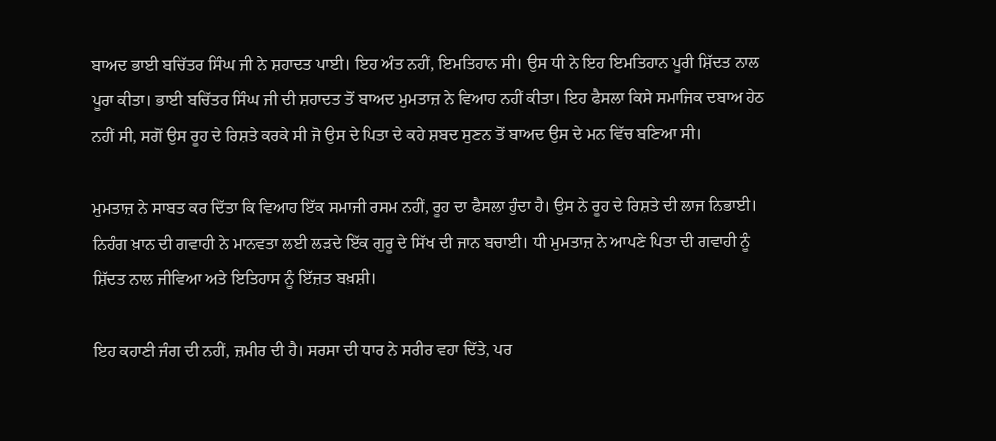ਬਾਅਦ ਭਾਈ ਬਚਿੱਤਰ ਸਿੰਘ ਜੀ ਨੇ ਸ਼ਹਾਦਤ ਪਾਈ। ਇਹ ਅੰਤ ਨਹੀਂ, ਇਮਤਿਹਾਨ ਸੀ। ਉਸ ਧੀ ਨੇ ਇਹ ਇਮਤਿਹਾਨ ਪੂਰੀ ਸ਼ਿੱਦਤ ਨਾਲ ਪੂਰਾ ਕੀਤਾ। ਭਾਈ ਬਚਿੱਤਰ ਸਿੰਘ ਜੀ ਦੀ ਸ਼ਹਾਦਤ ਤੋਂ ਬਾਅਦ ਮੁਮਤਾਜ਼ ਨੇ ਵਿਆਹ ਨਹੀਂ ਕੀਤਾ। ਇਹ ਫੈਸਲਾ ਕਿਸੇ ਸਮਾਜਿਕ ਦਬਾਅ ਹੇਠ ਨਹੀਂ ਸੀ, ਸਗੋਂ ਉਸ ਰੂਹ ਦੇ ਰਿਸ਼ਤੇ ਕਰਕੇ ਸੀ ਜੋ ਉਸ ਦੇ ਪਿਤਾ ਦੇ ਕਹੇ ਸ਼ਬਦ ਸੁਣਨ ਤੋਂ ਬਾਅਦ ਉਸ ਦੇ ਮਨ ਵਿੱਚ ਬਣਿਆ ਸੀ।

ਮੁਮਤਾਜ਼ ਨੇ ਸਾਬਤ ਕਰ ਦਿੱਤਾ ਕਿ ਵਿਆਹ ਇੱਕ ਸਮਾਜੀ ਰਸਮ ਨਹੀਂ, ਰੂਹ ਦਾ ਫੈਸਲਾ ਹੁੰਦਾ ਹੈ। ਉਸ ਨੇ ਰੂਹ ਦੇ ਰਿਸ਼ਤੇ ਦੀ ਲਾਜ ਨਿਭਾਈ। ਨਿਹੰਗ ਖ਼ਾਨ ਦੀ ਗਵਾਹੀ ਨੇ ਮਾਨਵਤਾ ਲਈ ਲੜਦੇ ਇੱਕ ਗੁਰੂ ਦੇ ਸਿੱਖ ਦੀ ਜਾਨ ਬਚਾਈ। ਧੀ ਮੁਮਤਾਜ਼ ਨੇ ਆਪਣੇ ਪਿਤਾ ਦੀ ਗਵਾਹੀ ਨੂੰ ਸ਼ਿੱਦਤ ਨਾਲ ਜੀਵਿਆ ਅਤੇ ਇਤਿਹਾਸ ਨੂੰ ਇੱਜ਼ਤ ਬਖ਼ਸ਼ੀ।

ਇਹ ਕਹਾਣੀ ਜੰਗ ਦੀ ਨਹੀਂ, ਜ਼ਮੀਰ ਦੀ ਹੈ। ਸਰਸਾ ਦੀ ਧਾਰ ਨੇ ਸਰੀਰ ਵਹਾ ਦਿੱਤੇ, ਪਰ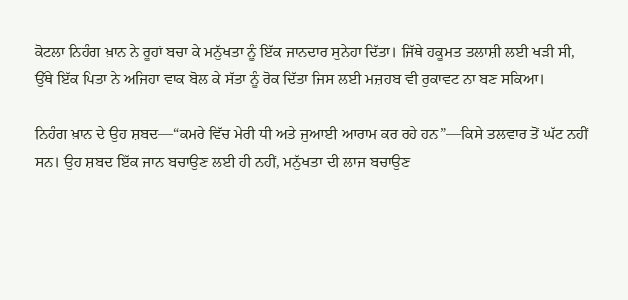ਕੋਟਲਾ ਨਿਹੰਗ ਖ਼ਾਨ ਨੇ ਰੂਹਾਂ ਬਚਾ ਕੇ ਮਨੁੱਖਤਾ ਨੂੰ ਇੱਕ ਜਾਨਦਾਰ ਸੁਨੇਹਾ ਦਿੱਤਾ। ਜਿੱਥੇ ਹਕੂਮਤ ਤਲਾਸ਼ੀ ਲਈ ਖੜੀ ਸੀ, ਉੱਥੇ ਇੱਕ ਪਿਤਾ ਨੇ ਅਜਿਹਾ ਵਾਕ ਬੋਲ ਕੇ ਸੱਤਾ ਨੂੰ ਰੋਕ ਦਿੱਤਾ ਜਿਸ ਲਈ ਮਜ਼ਹਬ ਵੀ ਰੁਕਾਵਟ ਨਾ ਬਣ ਸਕਿਆ।

ਨਿਹੰਗ ਖ਼ਾਨ ਦੇ ਉਹ ਸ਼ਬਦ—“ਕਮਰੇ ਵਿੱਚ ਮੇਰੀ ਧੀ ਅਤੇ ਜੁਆਈ ਆਰਾਮ ਕਰ ਰਹੇ ਹਨ”—ਕਿਸੇ ਤਲਵਾਰ ਤੋਂ ਘੱਟ ਨਹੀਂ ਸਨ। ਉਹ ਸ਼ਬਦ ਇੱਕ ਜਾਨ ਬਚਾਉਣ ਲਈ ਹੀ ਨਹੀਂ, ਮਨੁੱਖਤਾ ਦੀ ਲਾਜ ਬਚਾਉਣ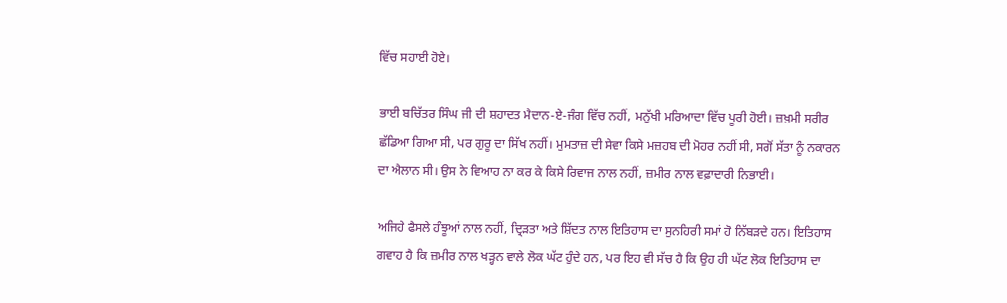ਵਿੱਚ ਸਹਾਈ ਹੋਏ।

ਭਾਈ ਬਚਿੱਤਰ ਸਿੰਘ ਜੀ ਦੀ ਸ਼ਹਾਦਤ ਮੈਦਾਨ-ਏ-ਜੰਗ ਵਿੱਚ ਨਹੀਂ, ਮਨੁੱਖੀ ਮਰਿਆਦਾ ਵਿੱਚ ਪੂਰੀ ਹੋਈ। ਜ਼ਖ਼ਮੀ ਸਰੀਰ ਛੱਡਿਆ ਗਿਆ ਸੀ, ਪਰ ਗੁਰੂ ਦਾ ਸਿੱਖ ਨਹੀਂ। ਮੁਮਤਾਜ਼ ਦੀ ਸੇਵਾ ਕਿਸੇ ਮਜ਼ਹਬ ਦੀ ਮੋਹਰ ਨਹੀਂ ਸੀ, ਸਗੋਂ ਸੱਤਾ ਨੂੰ ਨਕਾਰਨ ਦਾ ਐਲਾਨ ਸੀ। ਉਸ ਨੇ ਵਿਆਹ ਨਾ ਕਰ ਕੇ ਕਿਸੇ ਰਿਵਾਜ ਨਾਲ ਨਹੀਂ, ਜ਼ਮੀਰ ਨਾਲ ਵਫ਼ਾਦਾਰੀ ਨਿਭਾਈ।

ਅਜਿਹੇ ਫੈਸਲੇ ਹੰਝੂਆਂ ਨਾਲ ਨਹੀਂ, ਦ੍ਰਿੜਤਾ ਅਤੇ ਸ਼ਿੱਦਤ ਨਾਲ ਇਤਿਹਾਸ ਦਾ ਸੁਨਹਿਰੀ ਸਮਾਂ ਹੋ ਨਿੱਬੜਦੇ ਹਨ। ਇਤਿਹਾਸ ਗਵਾਹ ਹੈ ਕਿ ਜ਼ਮੀਰ ਨਾਲ ਖੜ੍ਹਨ ਵਾਲੇ ਲੋਕ ਘੱਟ ਹੁੰਦੇ ਹਨ, ਪਰ ਇਹ ਵੀ ਸੱਚ ਹੈ ਕਿ ਉਹ ਹੀ ਘੱਟ ਲੋਕ ਇਤਿਹਾਸ ਦਾ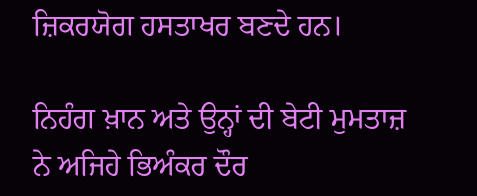ਜ਼ਿਕਰਯੋਗ ਹਸਤਾਖਰ ਬਣਦੇ ਹਨ।

ਨਿਹੰਗ ਖ਼ਾਨ ਅਤੇ ਉਨ੍ਹਾਂ ਦੀ ਬੇਟੀ ਮੁਮਤਾਜ਼ ਨੇ ਅਜਿਹੇ ਭਿਅੰਕਰ ਦੌਰ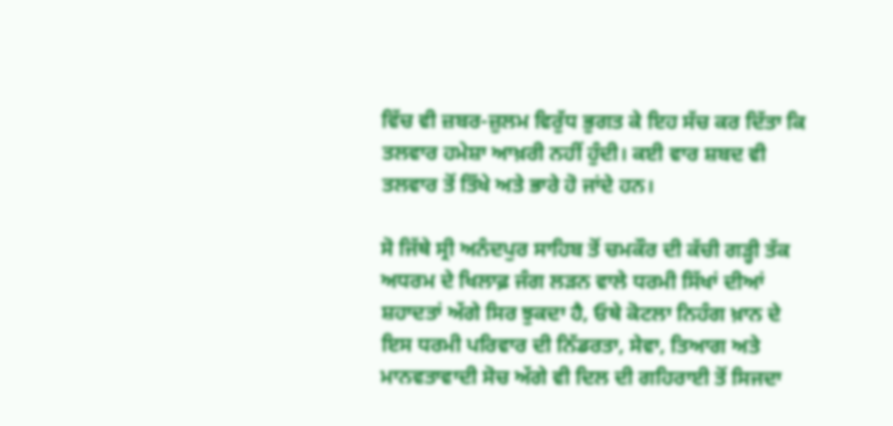ਵਿੱਚ ਵੀ ਜ਼ਬਰ-ਜ਼ੁਲਮ ਵਿਰੁੱਧ ਭੁਗਤ ਕੇ ਇਹ ਸੱਚ ਕਰ ਦਿੱਤਾ ਕਿ ਤਲਵਾਰ ਹਮੇਸ਼ਾ ਆਖ਼ਰੀ ਨਹੀਂ ਹੁੰਦੀ। ਕਈ ਵਾਰ ਸ਼ਬਦ ਵੀ ਤਲਵਾਰ ਤੋਂ ਤਿੱਖੇ ਅਤੇ ਭਾਰੇ ਹੋ ਜਾਂਦੇ ਹਨ।

ਸੋ ਜਿੱਥੇ ਸ੍ਰੀ ਅਨੰਦਪੁਰ ਸਾਹਿਬ ਤੋਂ ਚਮਕੌਰ ਦੀ ਕੱਚੀ ਗੜ੍ਹੀ ਤੱਕ ਅਧਰਮ ਦੇ ਖਿਲਾਫ਼ ਜੰਗ ਲੜਨ ਵਾਲੇ ਧਰਮੀ ਸਿੱਖਾਂ ਦੀਆਂ ਸ਼ਹਾਦਤਾਂ ਅੱਗੇ ਸਿਰ ਝੁਕਦਾ ਹੈ, ਓਥੇ ਕੋਟਲਾ ਨਿਹੰਗ ਖ਼ਾਨ ਦੇ ਇਸ ਧਰਮੀ ਪਰਿਵਾਰ ਦੀ ਨਿੱਡਰਤਾ, ਸੇਵਾ, ਤਿਆਗ ਅਤੇ ਮਾਨਵਤਾਵਾਦੀ ਸੋਚ ਅੱਗੇ ਵੀ ਦਿਲ ਦੀ ਗਹਿਰਾਈ ਤੋਂ ਸਿਜਦਾ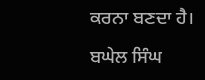ਕਰਨਾ ਬਣਦਾ ਹੈ।

ਬਘੇਲ ਸਿੰਘ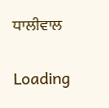ਧਾਲੀਵਾਲ

Loading